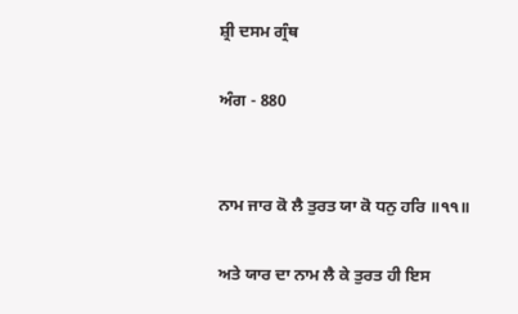ਸ਼੍ਰੀ ਦਸਮ ਗ੍ਰੰਥ

ਅੰਗ - 880


ਨਾਮ ਜਾਰ ਕੋ ਲੈ ਤੁਰਤ ਯਾ ਕੋ ਧਨੁ ਹਰਿ ॥੧੧॥

ਅਤੇ ਯਾਰ ਦਾ ਨਾਮ ਲੈ ਕੇ ਤੁਰਤ ਹੀ ਇਸ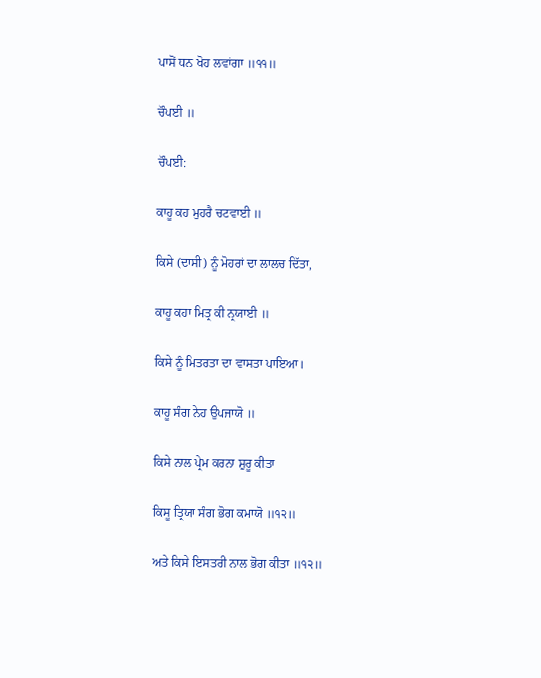ਪਾਸੋਂ ਧਨ ਖੋਹ ਲਵਾਂਗਾ ॥੧੧॥

ਚੌਪਈ ॥

ਚੌਪਈ:

ਕਾਹੂ ਕਹ ਮੁਹਰੈ ਚਟਵਾਈ ॥

ਕਿਸੇ (ਦਾਸੀ) ਨੂੰ ਮੋਹਰਾਂ ਦਾ ਲਾਲਚ ਦਿੱਤਾ,

ਕਾਹੂ ਕਹਾ ਮਿਤ੍ਰ ਕੀ ਨ੍ਰਯਾਈ ॥

ਕਿਸੇ ਨੂੰ ਮਿਤਰਤਾ ਦਾ ਵਾਸਤਾ ਪਾਇਆ।

ਕਾਹੂ ਸੰਗ ਨੇਹ ਉਪਜਾਯੋ ॥

ਕਿਸੇ ਨਾਲ ਪ੍ਰੇਮ ਕਰਨਾ ਸ਼ੁਰੂ ਕੀਤਾ

ਕਿਸੂ ਤ੍ਰਿਯਾ ਸੰਗ ਭੋਗ ਕਮਾਯੋ ॥੧੨॥

ਅਤੇ ਕਿਸੇ ਇਸਤਰੀ ਨਾਲ ਭੋਗ ਕੀਤਾ ॥੧੨॥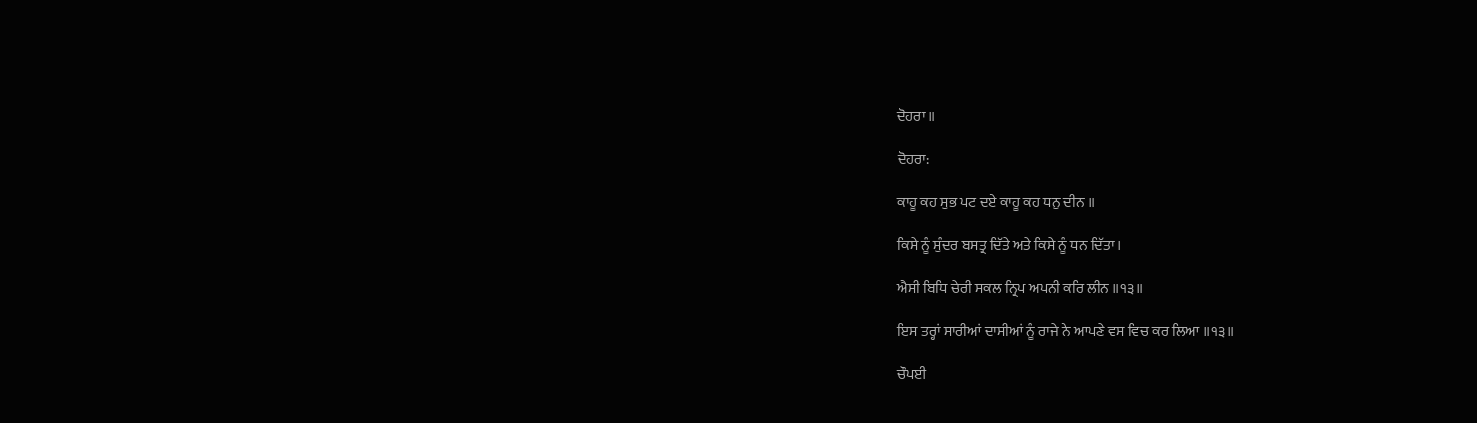ਦੋਹਰਾ ॥

ਦੋਹਰਾ:

ਕਾਹੂ ਕਹ ਸੁਭ ਪਟ ਦਏ ਕਾਹੂ ਕਹ ਧਨੁ ਦੀਨ ॥

ਕਿਸੇ ਨੂੰ ਸੁੰਦਰ ਬਸਤ੍ਰ ਦਿੱਤੇ ਅਤੇ ਕਿਸੇ ਨੂੰ ਧਨ ਦਿੱਤਾ।

ਐਸੀ ਬਿਧਿ ਚੇਰੀ ਸਕਲ ਨ੍ਰਿਪ ਅਪਨੀ ਕਰਿ ਲੀਨ ॥੧੩॥

ਇਸ ਤਰ੍ਹਾਂ ਸਾਰੀਆਂ ਦਾਸੀਆਂ ਨੂੰ ਰਾਜੇ ਨੇ ਆਪਣੇ ਵਸ ਵਿਚ ਕਰ ਲਿਆ ॥੧੩॥

ਚੌਪਈ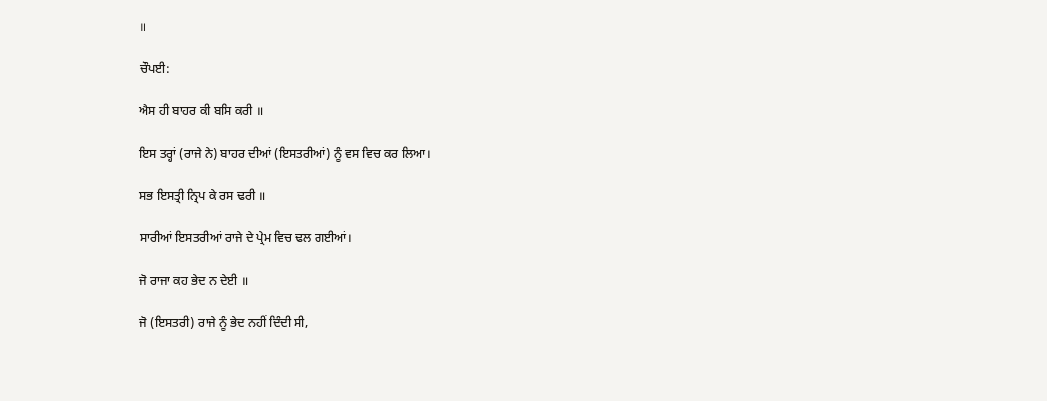॥

ਚੌਪਈ:

ਐਸ ਹੀ ਬਾਹਰ ਕੀ ਬਸਿ ਕਰੀ ॥

ਇਸ ਤਰ੍ਹਾਂ (ਰਾਜੇ ਨੇ) ਬਾਹਰ ਦੀਆਂ (ਇਸਤਰੀਆਂ) ਨੂੰ ਵਸ ਵਿਚ ਕਰ ਲਿਆ।

ਸਭ ਇਸਤ੍ਰੀ ਨ੍ਰਿਪ ਕੇ ਰਸ ਢਰੀ ॥

ਸਾਰੀਆਂ ਇਸਤਰੀਆਂ ਰਾਜੇ ਦੇ ਪ੍ਰੇਮ ਵਿਚ ਢਲ ਗਈਆਂ।

ਜੋ ਰਾਜਾ ਕਹ ਭੇਦ ਨ ਦੇਈ ॥

ਜੋ (ਇਸਤਰੀ) ਰਾਜੇ ਨੂੰ ਭੇਦ ਨਹੀਂ ਦਿੰਦੀ ਸੀ,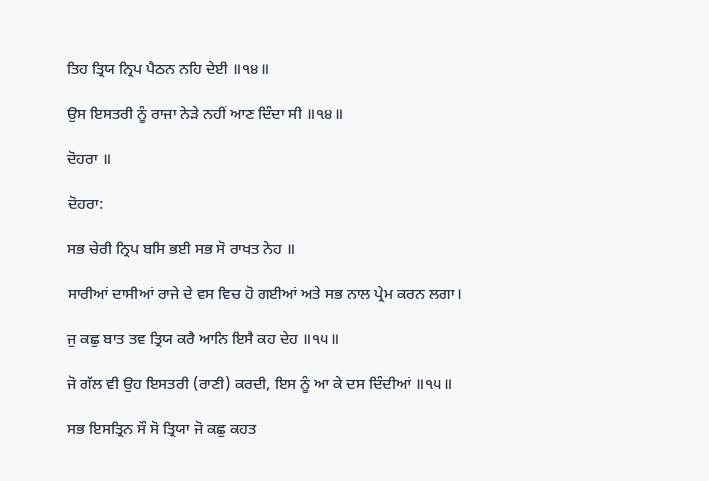ਤਿਹ ਤ੍ਰਿਯ ਨ੍ਰਿਪ ਪੈਠਨ ਨਹਿ ਦੇਈ ॥੧੪॥

ਉਸ ਇਸਤਰੀ ਨੂੰ ਰਾਜਾ ਨੇੜੇ ਨਹੀਂ ਆਣ ਦਿੰਦਾ ਸੀ ॥੧੪॥

ਦੋਹਰਾ ॥

ਦੋਹਰਾ:

ਸਭ ਚੇਰੀ ਨ੍ਰਿਪ ਬਸਿ ਭਈ ਸਭ ਸੋ ਰਾਖਤ ਨੇਹ ॥

ਸਾਰੀਆਂ ਦਾਸੀਆਂ ਰਾਜੇ ਦੇ ਵਸ ਵਿਚ ਹੋ ਗਈਆਂ ਅਤੇ ਸਭ ਨਾਲ ਪ੍ਰੇਮ ਕਰਨ ਲਗਾ।

ਜੁ ਕਛੁ ਬਾਤ ਤਵ ਤ੍ਰਿਯ ਕਰੈ ਆਨਿ ਇਸੈ ਕਹ ਦੇਹ ॥੧੫॥

ਜੋ ਗੱਲ ਵੀ ਉਹ ਇਸਤਰੀ (ਰਾਣੀ) ਕਰਦੀ, ਇਸ ਨੂੰ ਆ ਕੇ ਦਸ ਦਿੰਦੀਆਂ ॥੧੫॥

ਸਭ ਇਸਤ੍ਰਿਨ ਸੌ ਸੋ ਤ੍ਰਿਯਾ ਜੋ ਕਛੁ ਕਹਤ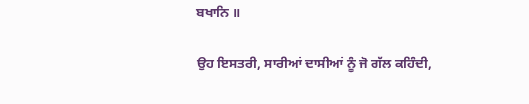ਬਖਾਨਿ ॥

ਉਹ ਇਸਤਰੀ, ਸਾਰੀਆਂ ਦਾਸੀਆਂ ਨੂੰ ਜੋ ਗੱਲ ਕਹਿੰਦੀ,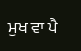ਮੁਖ ਵਾ ਪੈ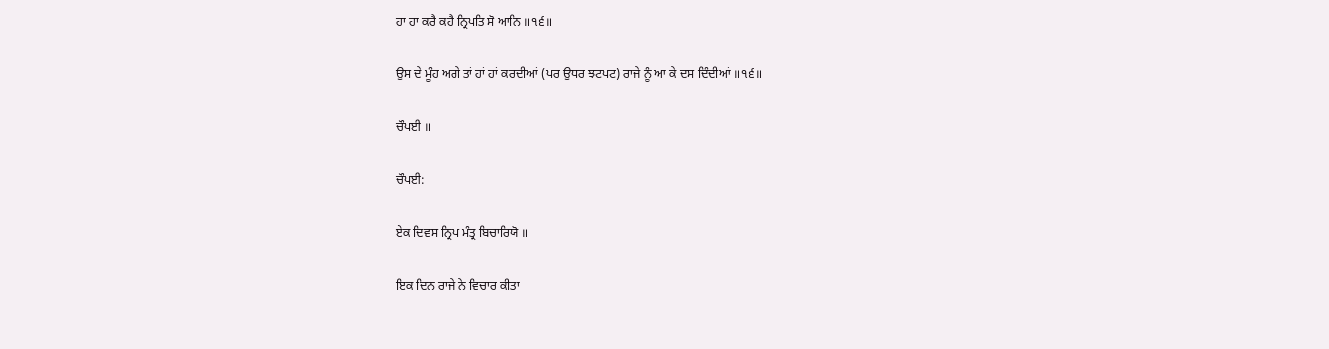ਹਾ ਹਾ ਕਰੈ ਕਹੈ ਨ੍ਰਿਪਤਿ ਸੋ ਆਨਿ ॥੧੬॥

ਉਸ ਦੇ ਮੂੰਹ ਅਗੇ ਤਾਂ ਹਾਂ ਹਾਂ ਕਰਦੀਆਂ (ਪਰ ਉਧਰ ਝਟਪਟ) ਰਾਜੇ ਨੂੰ ਆ ਕੇ ਦਸ ਦਿੰਦੀਆਂ ॥੧੬॥

ਚੌਪਈ ॥

ਚੌਪਈ:

ਏਕ ਦਿਵਸ ਨ੍ਰਿਪ ਮੰਤ੍ਰ ਬਿਚਾਰਿਯੋ ॥

ਇਕ ਦਿਨ ਰਾਜੇ ਨੇ ਵਿਚਾਰ ਕੀਤਾ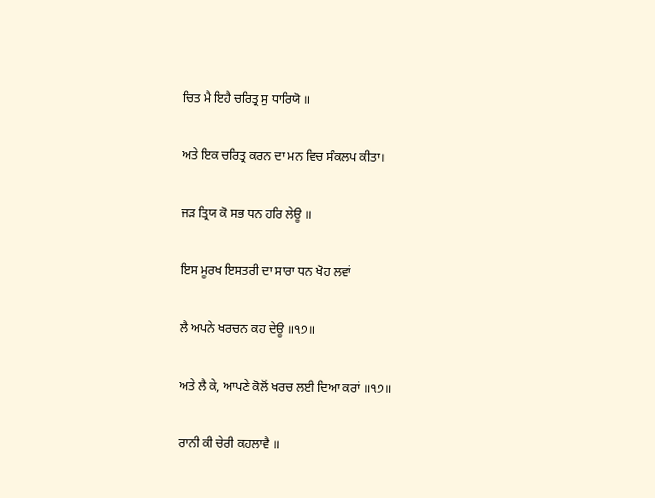ਚਿਤ ਮੈ ਇਹੈ ਚਰਿਤ੍ਰ ਸੁ ਧਾਰਿਯੋ ॥

ਅਤੇ ਇਕ ਚਰਿਤ੍ਰ ਕਰਨ ਦਾ ਮਨ ਵਿਚ ਸੰਕਲਪ ਕੀਤਾ।

ਜੜ ਤ੍ਰਿਯ ਕੋ ਸਭ ਧਨ ਹਰਿ ਲੇਊ ॥

ਇਸ ਮੂਰਖ ਇਸਤਰੀ ਦਾ ਸਾਰਾ ਧਨ ਖੋਹ ਲਵਾਂ

ਲੈ ਅਪਨੇ ਖਰਚਨ ਕਹ ਦੇਊ ॥੧੭॥

ਅਤੇ ਲੈ ਕੇ, ਆਪਣੇ ਕੋਲੋਂ ਖਰਚ ਲਈ ਦਿਆ ਕਰਾਂ ॥੧੭॥

ਰਾਨੀ ਕੀ ਚੇਰੀ ਕਹਲਾਵੈ ॥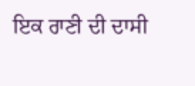ਇਕ ਰਾਣੀ ਦੀ ਦਾਸੀ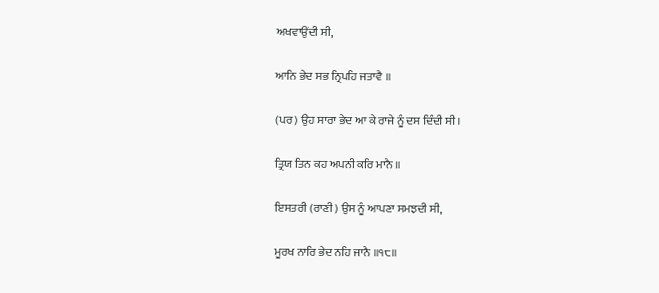ਅਖਵਾਉਂਦੀ ਸੀ,

ਆਨਿ ਭੇਦ ਸਭ ਨ੍ਰਿਪਹਿ ਜਤਾਵੈ ॥

(ਪਰ) ਉਹ ਸਾਰਾ ਭੇਦ ਆ ਕੇ ਰਾਜੇ ਨੂੰ ਦਸ ਦਿੰਦੀ ਸੀ।

ਤ੍ਰਿਯ ਤਿਨ ਕਹ ਅਪਨੀ ਕਰਿ ਮਾਨੈ ॥

ਇਸਤਰੀ (ਰਾਣੀ) ਉਸ ਨੂੰ ਆਪਣਾ ਸਮਝਦੀ ਸੀ,

ਮੂਰਖ ਨਾਰਿ ਭੇਦ ਨਹਿ ਜਾਨੈ ॥੧੮॥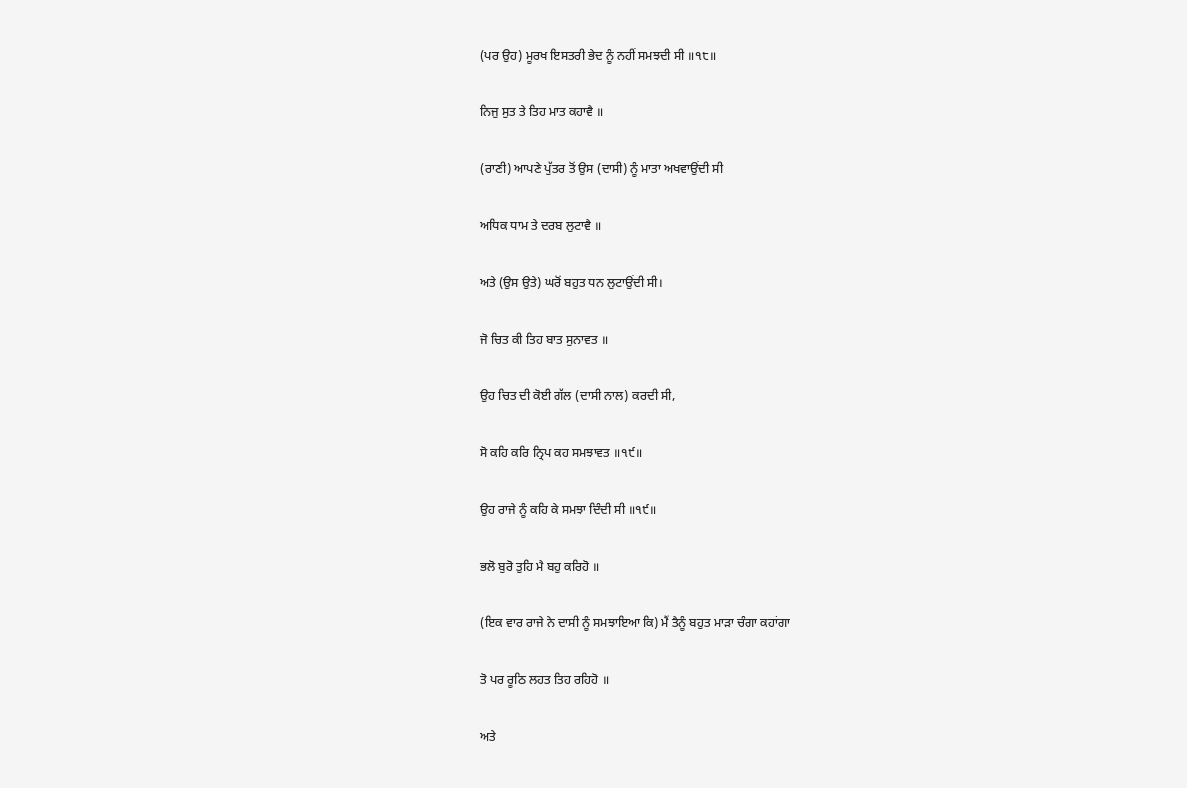(ਪਰ ਉਹ) ਮੂਰਖ ਇਸਤਰੀ ਭੇਦ ਨੂੰ ਨਹੀਂ ਸਮਝਦੀ ਸੀ ॥੧੮॥

ਨਿਜੁ ਸੁਤ ਤੇ ਤਿਹ ਮਾਤ ਕਹਾਵੈ ॥

(ਰਾਣੀ) ਆਪਣੇ ਪੁੱਤਰ ਤੋਂ ਉਸ (ਦਾਸੀ) ਨੂੰ ਮਾਤਾ ਅਖਵਾਉਂਦੀ ਸੀ

ਅਧਿਕ ਧਾਮ ਤੇ ਦਰਬ ਲੁਟਾਵੈ ॥

ਅਤੇ (ਉਸ ਉਤੇ) ਘਰੋਂ ਬਹੁਤ ਧਨ ਲੁਟਾਉਂਦੀ ਸੀ।

ਜੋ ਚਿਤ ਕੀ ਤਿਹ ਬਾਤ ਸੁਨਾਵਤ ॥

ਉਹ ਚਿਤ ਦੀ ਕੋਈ ਗੱਲ (ਦਾਸੀ ਨਾਲ) ਕਰਦੀ ਸੀ,

ਸੋ ਕਹਿ ਕਰਿ ਨ੍ਰਿਪ ਕਹ ਸਮਝਾਵਤ ॥੧੯॥

ਉਹ ਰਾਜੇ ਨੂੰ ਕਹਿ ਕੇ ਸਮਝਾ ਦਿੰਦੀ ਸੀ ॥੧੯॥

ਭਲੋ ਬੁਰੋ ਤੁਹਿ ਮੈ ਬਹੁ ਕਰਿਹੋ ॥

(ਇਕ ਵਾਰ ਰਾਜੇ ਨੇ ਦਾਸੀ ਨੂੰ ਸਮਝਾਇਆ ਕਿ) ਮੈਂ ਤੈਨੂੰ ਬਹੁਤ ਮਾੜਾ ਚੰਗਾ ਕਹਾਂਗਾ

ਤੋ ਪਰ ਰੂਠਿ ਲਹਤ ਤਿਹ ਰਹਿਹੋ ॥

ਅਤੇ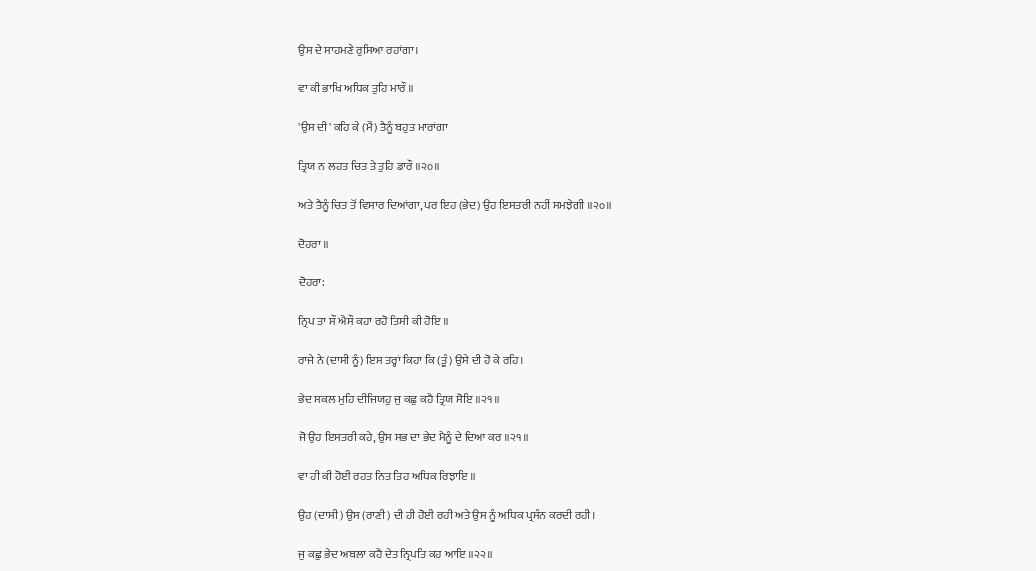ਉਸ ਦੇ ਸਾਹਮਣੇ ਰੁਸਿਆ ਰਹਾਂਗਾ।

ਵਾ ਕੀ ਭਾਖਿ ਅਧਿਕ ਤੁਹਿ ਮਾਰੌ ॥

'ਉਸ ਦੀ' ਕਹਿ ਕੇ (ਮੈਂ) ਤੈਨੂੰ ਬਹੁਤ ਮਾਰਾਂਗਾ

ਤ੍ਰਿਯ ਨ ਲਹਤ ਚਿਤ ਤੇ ਤੁਹਿ ਡਾਰੌ ॥੨੦॥

ਅਤੇ ਤੈਨੂੰ ਚਿਤ ਤੋਂ ਵਿਸਾਰ ਦਿਆਂਗਾ, ਪਰ ਇਹ (ਭੇਦ) ਉਹ ਇਸਤਰੀ ਨਹੀਂ ਸਮਝੇਗੀ ॥੨੦॥

ਦੋਹਰਾ ॥

ਦੋਹਰਾ:

ਨ੍ਰਿਪ ਤਾ ਸੌ ਐਸੌ ਕਹਾ ਰਹੋ ਤਿਸੀ ਕੀ ਹੋਇ ॥

ਰਾਜੇ ਨੇ (ਦਾਸੀ ਨੂੰ) ਇਸ ਤਰ੍ਹਾਂ ਕਿਹਾ ਕਿ (ਤੂੰ) ਉਸੇ ਦੀ ਹੋ ਕੇ ਰਹਿ।

ਭੇਦ ਸਕਲ ਮੁਹਿ ਦੀਜਿਯਹੁ ਜੁ ਕਛੁ ਕਹੈ ਤ੍ਰਿਯ ਸੋਇ ॥੨੧॥

ਜੋ ਉਹ ਇਸਤਰੀ ਕਹੇ, ਉਸ ਸਭ ਦਾ ਭੇਦ ਮੈਨੂੰ ਦੇ ਦਿਆ ਕਰ ॥੨੧॥

ਵਾ ਹੀ ਕੀ ਹੋਈ ਰਹਤ ਨਿਤ ਤਿਹ ਅਧਿਕ ਰਿਝਾਇ ॥

ਉਹ (ਦਾਸੀ) ਉਸ (ਰਾਣੀ) ਦੀ ਹੀ ਹੋਈ ਰਹੀ ਅਤੇ ਉਸ ਨੂੰ ਅਧਿਕ ਪ੍ਰਸੰਨ ਕਰਦੀ ਰਹੀ।

ਜੁ ਕਛੁ ਭੇਦ ਅਬਲਾ ਕਹੈ ਦੇਤ ਨ੍ਰਿਪਤਿ ਕਹ ਆਇ ॥੨੨॥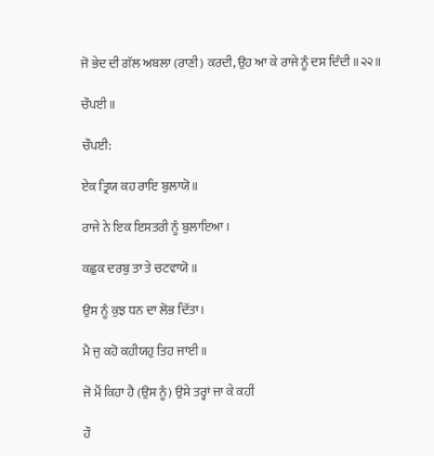ਜੋ ਭੇਦ ਦੀ ਗੱਲ ਅਬਲਾ (ਰਾਣੀ) ਕਰਦੀ, ਉਹ ਆ ਕੇ ਰਾਜੇ ਨੂੰ ਦਸ ਦਿੰਦੀ ॥੨੨॥

ਚੌਪਈ ॥

ਚੌਪਈ:

ਏਕ ਤ੍ਰਿਯ ਕਹ ਰਾਇ ਬੁਲਾਯੋ ॥

ਰਾਜੇ ਨੇ ਇਕ ਇਸਤਰੀ ਨੂੰ ਬੁਲਾਇਆ।

ਕਛੁਕ ਦਰਬੁ ਤਾ ਤੇ ਚਟਵਾਯੋ ॥

ਉਸ ਨੂੰ ਕੁਝ ਧਨ ਦਾ ਲੋਭ ਦਿੱਤਾ।

ਮੈ ਜੁ ਕਹੋ ਕਹੀਯਹੁ ਤਿਹ ਜਾਈ ॥

ਜੋ ਮੈਂ ਕਿਹਾ ਹੈ (ਉਸ ਨੂੰ) ਉਸੇ ਤਰ੍ਹਾਂ ਜਾ ਕੇ ਕਹੀਂ

ਹੌ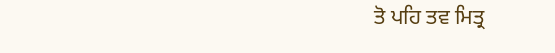ਤੋ ਪਹਿ ਤਵ ਮਿਤ੍ਰ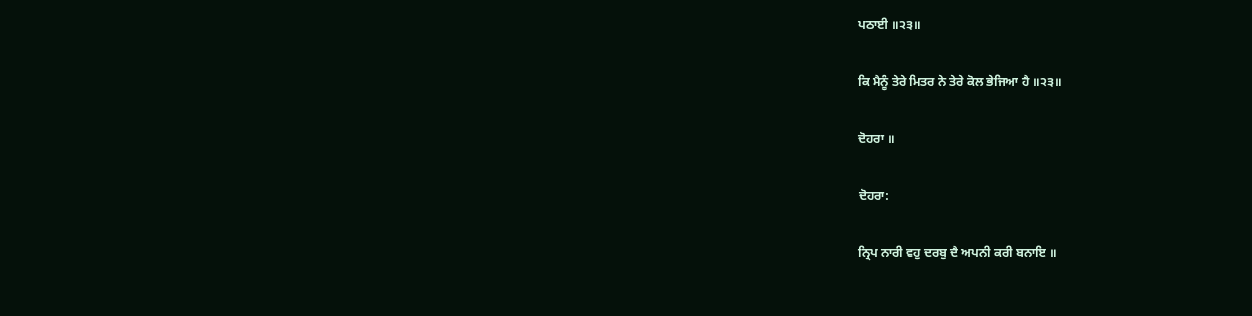ਪਠਾਈ ॥੨੩॥

ਕਿ ਮੈਨੂੰ ਤੇਰੇ ਮਿਤਰ ਨੇ ਤੇਰੇ ਕੋਲ ਭੇਜਿਆ ਹੈ ॥੨੩॥

ਦੋਹਰਾ ॥

ਦੋਹਰਾ:

ਨ੍ਰਿਪ ਨਾਰੀ ਵਹੁ ਦਰਬੁ ਦੈ ਅਪਨੀ ਕਰੀ ਬਨਾਇ ॥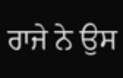ਰਾਜੇ ਨੇ ਉਸ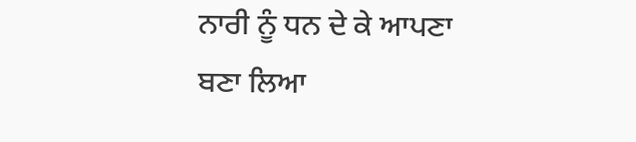ਨਾਰੀ ਨੂੰ ਧਨ ਦੇ ਕੇ ਆਪਣਾ ਬਣਾ ਲਿਆ